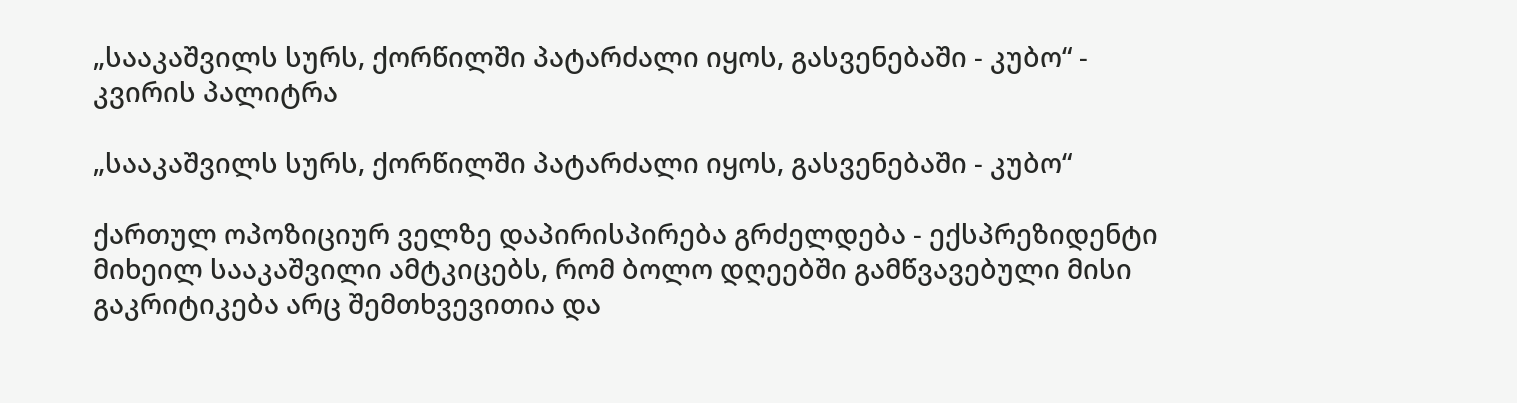„სააკაშვილს სურს, ქორწილში პატარძალი იყოს, გასვენებაში - კუბო“ - კვირის პალიტრა

„სააკაშვილს სურს, ქორწილში პატარძალი იყოს, გასვენებაში - კუბო“

ქართულ ოპოზიციურ ველზე დაპირისპირება გრძელდება - ექსპრეზიდენტი მიხეილ სააკაშვილი ამტკიცებს, რომ ბოლო დღეებში გამწვავებული მისი გაკრიტიკება არც შემთხვევითია და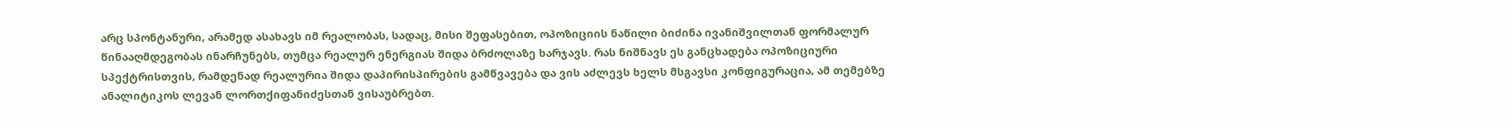არც სპონტანური, არამედ ასახავს იმ რეალობას, სადაც, მისი შეფასებით, ოპოზიციის ნაწილი ბიძინა ივანიშვილთან ფორმალურ წინააღმდეგობას ინარჩუნებს, თუმცა რეალურ ენერგიას შიდა ბრძოლაზე ხარჯავს. რას ნიშნავს ეს განცხადება ოპოზიციური სპექტრისთვის, რამდენად რეალურია შიდა დაპირისპირების გამწვავება და ვის აძლევს ხელს მსგავსი კონფიგურაცია, ამ თემებზე ანალიტიკოს ლევან ლორთქიფანიძესთან ვისაუბრებთ.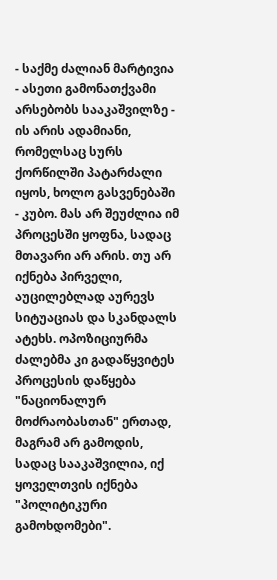- საქმე ძალიან მარტივია - ასეთი გამონათქვამი არსებობს სააკაშვილზე - ის არის ადამიანი, რომელსაც სურს ქორწილში პატარძალი იყოს, ხოლო გასვენებაში - კუბო. მას არ შეუძლია იმ პროცესში ყოფნა, სადაც მთავარი არ არის. თუ არ იქნება პირველი, აუცილებლად აურევს სიტუაციას და სკანდალს ატეხს. ოპოზიციურმა ძალებმა კი გადაწყვიტეს პროცესის დაწყება "ნაციონალურ მოძრაობასთან" ერთად, მაგრამ არ გამოდის, სადაც სააკაშვილია, იქ ყოველთვის იქნება "პოლიტიკური გამოხდომები".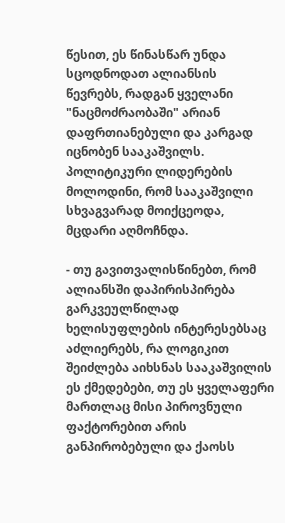წესით, ეს წინასწარ უნდა სცოდნოდათ ალიანსის წევრებს, რადგან ყველანი "ნაცმოძრაობაში" არიან დაფრთიანებული და კარგად იცნობენ სააკაშვილს. პოლიტიკური ლიდერების მოლოდინი, რომ სააკაშვილი სხვაგვარად მოიქცეოდა, მცდარი აღმოჩნდა.

- თუ გავითვალისწინებთ, რომ ალიანსში დაპირისპირება გარკვეულწილად ხელისუფლების ინტერესებსაც აძლიერებს, რა ლოგიკით შეიძლება აიხსნას სააკაშვილის ეს ქმედებები, თუ ეს ყველაფერი მართლაც მისი პიროვნული ფაქტორებით არის განპირობებული და ქაოსს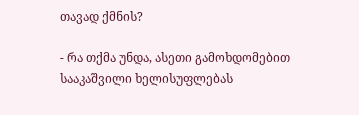თავად ქმნის?

- რა თქმა უნდა, ასეთი გამოხდომებით სააკაშვილი ხელისუფლებას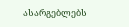ასარგებლებს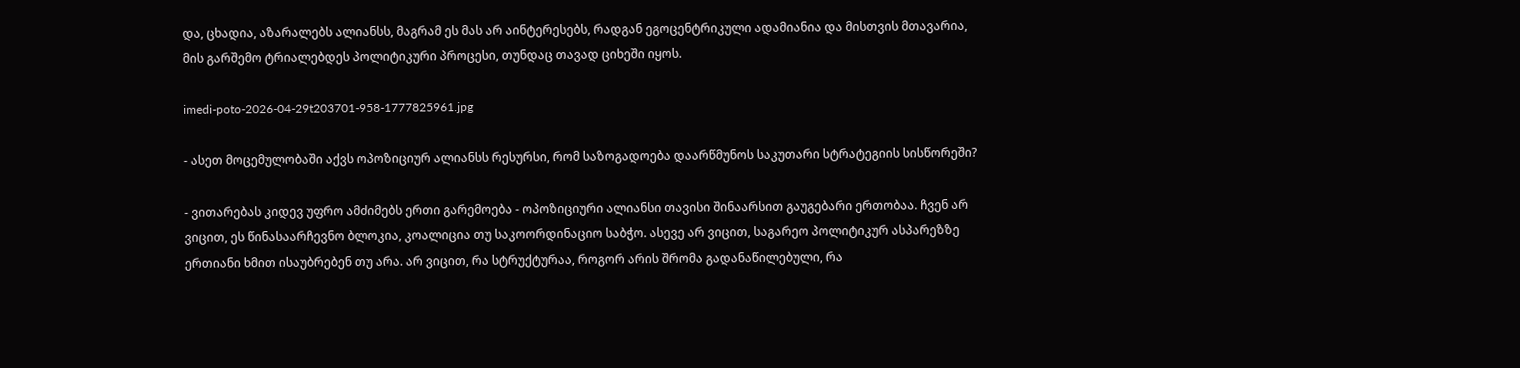და, ცხადია, აზარალებს ალიანსს, მაგრამ ეს მას არ აინტერესებს, რადგან ეგოცენტრიკული ადამიანია და მისთვის მთავარია, მის გარშემო ტრიალებდეს პოლიტიკური პროცესი, თუნდაც თავად ციხეში იყოს.

imedi-poto-2026-04-29t203701-958-1777825961.jpg

- ასეთ მოცემულობაში აქვს ოპოზიციურ ალიანსს რესურსი, რომ საზოგადოება დაარწმუნოს საკუთარი სტრატეგიის სისწორეში?

- ვითარებას კიდევ უფრო ამძიმებს ერთი გარემოება - ოპოზიციური ალიანსი თავისი შინაარსით გაუგებარი ერთობაა. ჩვენ არ ვიცით, ეს წინასაარჩევნო ბლოკია, კოალიცია თუ საკოორდინაციო საბჭო. ასევე არ ვიცით, საგარეო პოლიტიკურ ასპარეზზე ერთიანი ხმით ისაუბრებენ თუ არა. არ ვიცით, რა სტრუქტურაა, როგორ არის შრომა გადანაწილებული, რა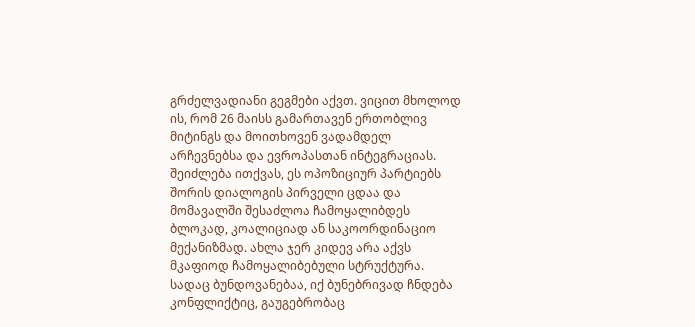გრძელვადიანი გეგმები აქვთ. ვიცით მხოლოდ ის, რომ 26 მაისს გამართავენ ერთობლივ მიტინგს და მოითხოვენ ვადამდელ არჩევნებსა და ევროპასთან ინტეგრაციას. შეიძლება ითქვას, ეს ოპოზიციურ პარტიებს შორის დიალოგის პირველი ცდაა და მომავალში შესაძლოა ჩამოყალიბდეს ბლოკად, კოალიციად ან საკოორდინაციო მექანიზმად. ახლა ჯერ კიდევ არა აქვს მკაფიოდ ჩამოყალიბებული სტრუქტურა. სადაც ბუნდოვანებაა, იქ ბუნებრივად ჩნდება კონფლიქტიც, გაუგებრობაც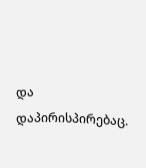და დაპირისპირებაც.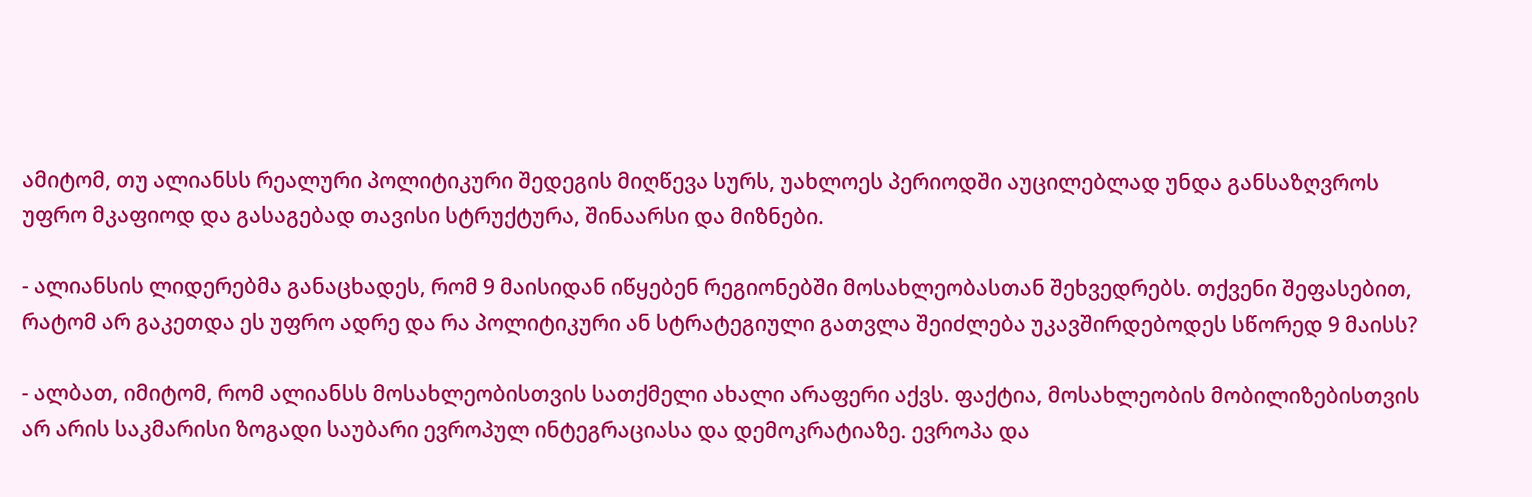ამიტომ, თუ ალიანსს რეალური პოლიტიკური შედეგის მიღწევა სურს, უახლოეს პერიოდში აუცილებლად უნდა განსაზღვროს უფრო მკაფიოდ და გასაგებად თავისი სტრუქტურა, შინაარსი და მიზნები.

- ალიანსის ლიდერებმა განაცხადეს, რომ 9 მაისიდან იწყებენ რეგიონებში მოსახლეობასთან შეხვედრებს. თქვენი შეფასებით, რატომ არ გაკეთდა ეს უფრო ადრე და რა პოლიტიკური ან სტრატეგიული გათვლა შეიძლება უკავშირდებოდეს სწორედ 9 მაისს?

- ალბათ, იმიტომ, რომ ალიანსს მოსახლეობისთვის სათქმელი ახალი არაფერი აქვს. ფაქტია, მოსახლეობის მობილიზებისთვის არ არის საკმარისი ზოგადი საუბარი ევროპულ ინტეგრაციასა და დემოკრატიაზე. ევროპა და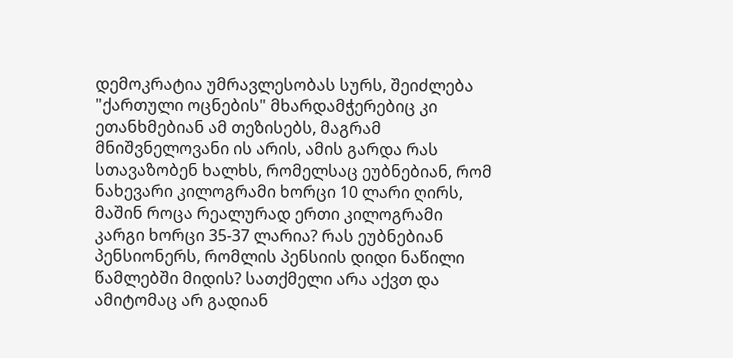დემოკრატია უმრავლესობას სურს, შეიძლება "ქართული ოცნების" მხარდამჭერებიც კი ეთანხმებიან ამ თეზისებს, მაგრამ მნიშვნელოვანი ის არის, ამის გარდა რას სთავაზობენ ხალხს, რომელსაც ეუბნებიან, რომ ნახევარი კილოგრამი ხორცი 10 ლარი ღირს, მაშინ როცა რეალურად ერთი კილოგრამი კარგი ხორცი 35-37 ლარია? რას ეუბნებიან პენსიონერს, რომლის პენსიის დიდი ნაწილი წამლებში მიდის? სათქმელი არა აქვთ და ამიტომაც არ გადიან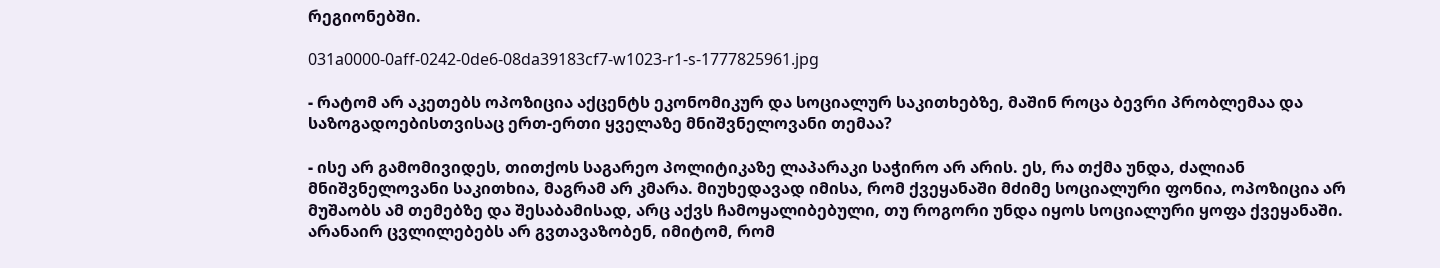რეგიონებში.

031a0000-0aff-0242-0de6-08da39183cf7-w1023-r1-s-1777825961.jpg

- რატომ არ აკეთებს ოპოზიცია აქცენტს ეკონომიკურ და სოციალურ საკითხებზე, მაშინ როცა ბევრი პრობლემაა და საზოგადოებისთვისაც ერთ-ერთი ყველაზე მნიშვნელოვანი თემაა?

- ისე არ გამომივიდეს, თითქოს საგარეო პოლიტიკაზე ლაპარაკი საჭირო არ არის. ეს, რა თქმა უნდა, ძალიან მნიშვნელოვანი საკითხია, მაგრამ არ კმარა. მიუხედავად იმისა, რომ ქვეყანაში მძიმე სოციალური ფონია, ოპოზიცია არ მუშაობს ამ თემებზე და შესაბამისად, არც აქვს ჩამოყალიბებული, თუ როგორი უნდა იყოს სოციალური ყოფა ქვეყანაში. არანაირ ცვლილებებს არ გვთავაზობენ, იმიტომ, რომ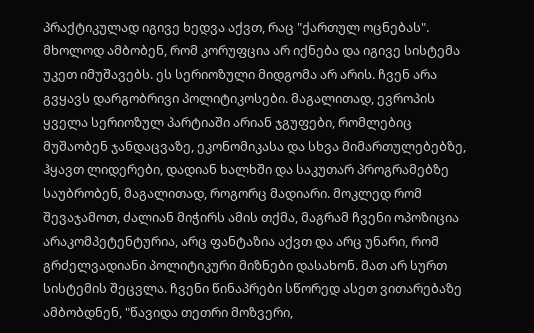პრაქტიკულად იგივე ხედვა აქვთ, რაც "ქართულ ოცნებას". მხოლოდ ამბობენ, რომ კორუფცია არ იქნება და იგივე სისტემა უკეთ იმუშავებს. ეს სერიოზული მიდგომა არ არის. ჩვენ არა გვყავს დარგობრივი პოლიტიკოსები. მაგალითად, ევროპის ყველა სერიოზულ პარტიაში არიან ჯგუფები, რომლებიც მუშაობენ ჯანდაცვაზე, ეკონომიკასა და სხვა მიმართულებებზე, ჰყავთ ლიდერები, დადიან ხალხში და საკუთარ პროგრამებზე საუბრობენ, მაგალითად, როგორც მადიარი. მოკლედ რომ შევაჯამოთ, ძალიან მიჭირს ამის თქმა, მაგრამ ჩვენი ოპოზიცია არაკომპეტენტურია, არც ფანტაზია აქვთ და არც უნარი, რომ გრძელვადიანი პოლიტიკური მიზნები დასახონ. მათ არ სურთ სისტემის შეცვლა. ჩვენი წინაპრები სწორედ ასეთ ვითარებაზე ამბობდნენ, "წავიდა თეთრი მოზვერი,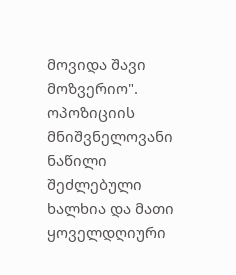მოვიდა შავი მოზვერიო". ოპოზიციის მნიშვნელოვანი ნაწილი შეძლებული ხალხია და მათი ყოველდღიური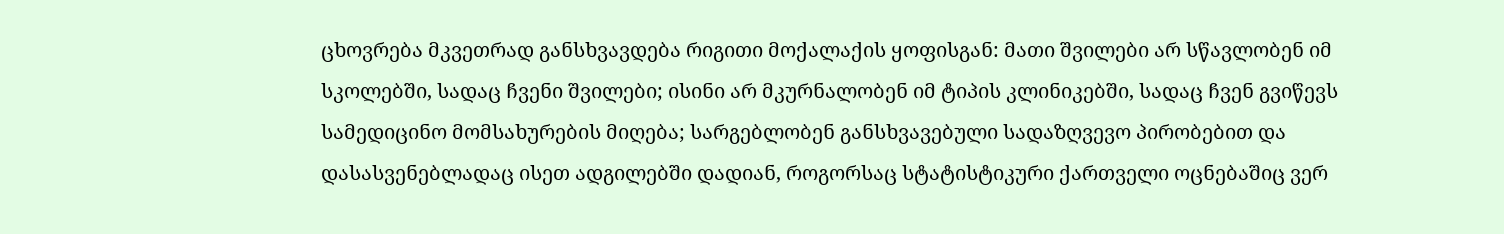ცხოვრება მკვეთრად განსხვავდება რიგითი მოქალაქის ყოფისგან: მათი შვილები არ სწავლობენ იმ სკოლებში, სადაც ჩვენი შვილები; ისინი არ მკურნალობენ იმ ტიპის კლინიკებში, სადაც ჩვენ გვიწევს სამედიცინო მომსახურების მიღება; სარგებლობენ განსხვავებული სადაზღვევო პირობებით და დასასვენებლადაც ისეთ ადგილებში დადიან, როგორსაც სტატისტიკური ქართველი ოცნებაშიც ვერ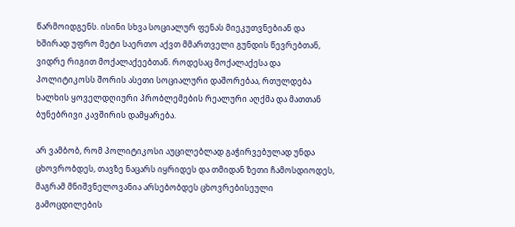წარმოიდგენს. ისინი სხვა სოციალურ ფენას მიეკუთვნებიან და ხშირად უფრო მეტი საერთო აქვთ მმართველი გუნდის წევრებთან, ვიდრე რიგით მოქალაქეებთან. როდესაც მოქალაქესა და პოლიტიკოსს შორის ასეთი სოციალური დაშორებაა, რთულდება ხალხის ყოველდღიური პრობლემების რეალური აღქმა და მათთან ბუნებრივი კავშირის დამყარება.

არ ვამბობ, რომ პოლიტიკოსი აუცილებლად გაჭირვებულად უნდა ცხოვრობდეს, თავზე ნაცარს იყრიდეს და თმიდან ზეთი ჩამოსდიოდეს, მაგრამ მნიშვნელოვანია არსებობდეს ცხოვრებისეული გამოცდილების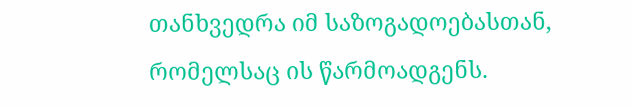თანხვედრა იმ საზოგადოებასთან, რომელსაც ის წარმოადგენს.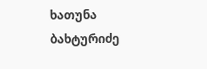ხათუნა ბახტურიძე